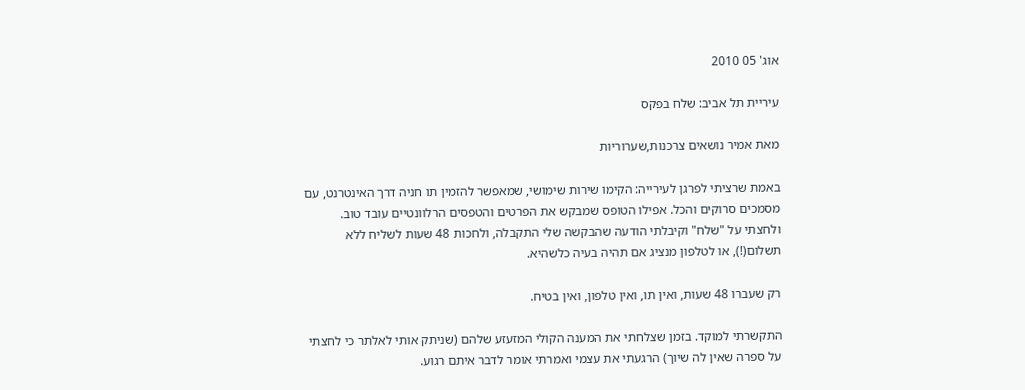אוג' 05 2010

עיריית תל אביב: שלח בפקס

מאת אמיר נושאים צרכנות,שערוריות

באמת שרציתי לפרגן לעירייה: הקימו שירות שימושי, שמאפשר להזמין תו חניה דרך האינטרנט, עם מסמכים סרוקים והכל. אפילו הטופס שמבקש את הפרטים והטפסים הרלוונטיים עובד טוב. ולחצתי על "שלח" וקיבלתי הודעה שהבקשה שלי התקבלה, ולחכות 48 שעות לשליח ללא תשלום(!), או לטלפון מנציג אם תהיה בעיה כלשהיא.

רק שעברו 48 שעות, ואין תו, ואין טלפון, ואין בטיח.

התקשרתי למוקד. בזמן שצלחתי את המענה הקולי המזעזע שלהם (שניתק אותי לאלתר כי לחצתי על ספרה שאין לה שיוך) הרגעתי את עצמי ואמרתי אומר לדבר איתם רגוע.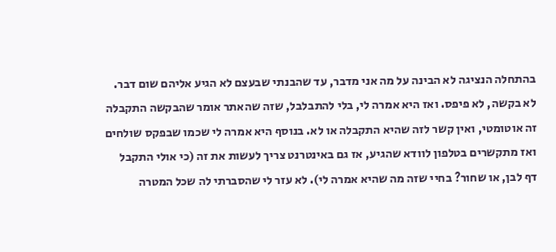בהתחלה הנציגה לא הבינה על מה אני מדבר, עד שהבנתי שבעצם לא הגיע אליהם שום דבר. לא בקשה, לא פיפס. ואז היא אמרה לי, בלי להתבלבל, שזה שהאתר אומר שהבקשה התקבלה זה אוטומטי, ואין קשר לזה שהיא התקבלה או לא. בנוסף היא אמרה לי שכמו שבפקס שולחים ואז מתקשרים בטלפון לוודא שהגיע, אז גם באינטרנט צריך לעשות את זה (כי אולי התקבל דף לבן, או שחור? בחיי שזה מה שהיא אמרה לי). לא עזר לי שהסברתי לה שכל המטרה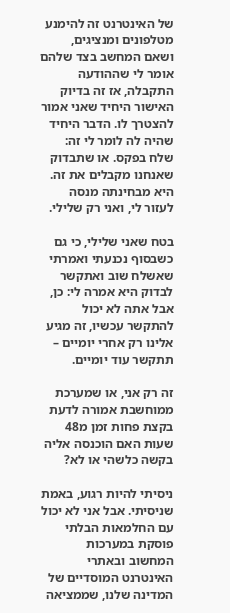של האינטרנט זה להימנע מטלפונים ומנציגים, ושאם המחשב בצד שלהם אומר לי שההודעה התקבלה, אז זה בדיוק האישור היחיד שאני אמור להצטרך לו. הדבר היחיד שהיה לה לומר לי זה: שלח בפקס. או שתבדוק שאנחנו מקבלים את זה. היא מבחינתה מנסה לעזור לי, ואני רק שלילי.

בטח שאני שלילי, כי גם כשבסוף נכנעתי ואמרתי שאשלח שוב ואתקשר לבדוק היא אמרה לי: כן, אבל אתה לא יכול להתקשר עכשיו, זה מגיע אלינו רק אחרי יומיים – תתקשר עוד יומיים.

זה רק אני, או שמערכת ממוחשבת אמורה לדעת בקצת פחות זמן מ48 שעות האם הוכנסה אליה בקשה כלשהי או לא?

ניסיתי להיות רגוע, באמת שניסיתי. אבל אני לא יכול עם החלמאות הבלתי פוסקת במערכות המחשוב ובאתרי האינטרנט המוסדיים של המדינה שלנו, שממציאה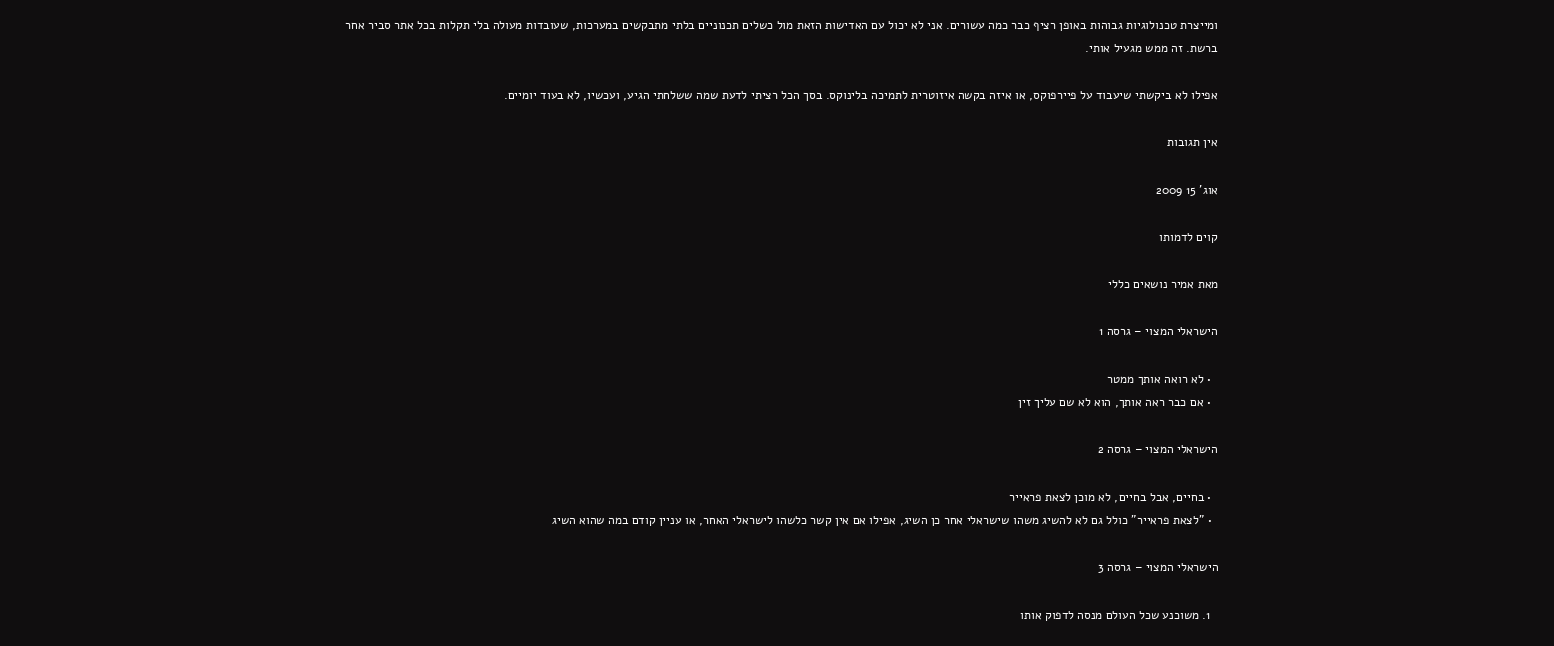ומייצרת טכנולוגיות גבוהות באופן רציף כבר כמה עשורים. אני לא יכול עם האדישות הזאת מול כשלים תכנוניים בלתי מתבקשים במערכות, שעובדות מעולה בלי תקלות בכל אתר סביר אחר ברשת. זה ממש מגעיל אותי.

אפילו לא ביקשתי שיעבוד על פיירפוקס, או איזה בקשה איזוטרית לתמיכה בלינוקס. בסך הכל רציתי לדעת שמה ששלחתי הגיע, ועכשיו, לא בעוד יומיים.

אין תגובות

אוג' 15 2009

קוים לדמותו

מאת אמיר נושאים כללי

הישראלי המצוי – גרסה 1

  • לא רואה אותך ממטר
  • אם כבר ראה אותך, הוא לא שם עליך זין

הישראלי המצוי – גרסה 2

  • בחיים, אבל בחיים, לא מוכן לצאת פראייר
  • "לצאת פראייר" כולל גם לא להשיג משהו שישראלי אחר כן השיג, אפילו אם אין קשר כלשהו לישראלי האחר, או עניין קודם במה שהוא השיג

הישראלי המצוי – גרסה 3

  1. משוכנע שכל העולם מנסה לדפוק אותו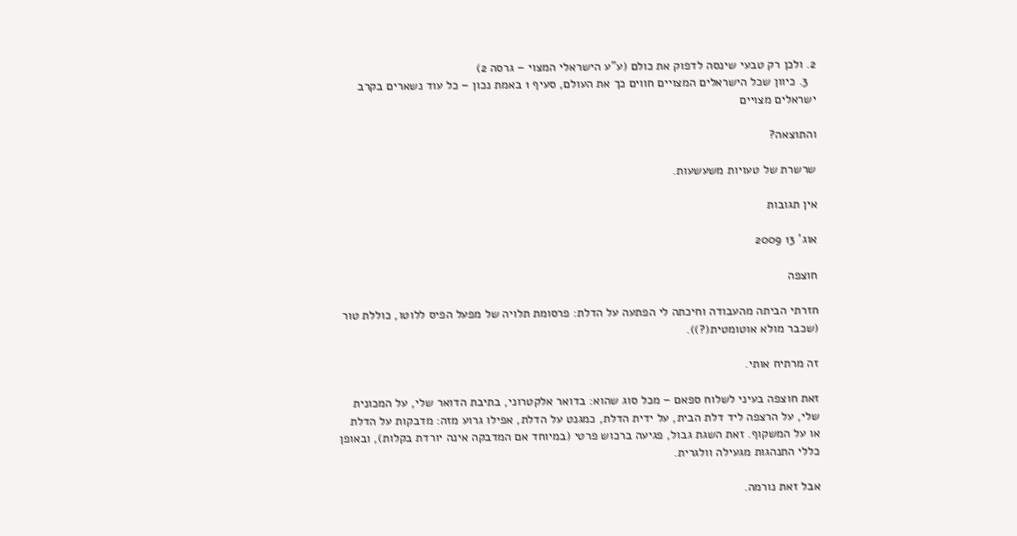2. ולכן רק טבעי שינסה לדפוק את כולם (ע"ע הישראלי המצוי – גרסה 2)
  3. כיוון שכל הישראלים המצויים חווים כך את העולם, סעיף 1 באמת נכון – כל עוד נשארים בקרב ישראלים מצויים

והתוצאה?

שרשרת של טעויות משעשעות.

אין תגובות

אוג' 13 2009

חוצפה

חזרתי הביתה מהעבודה וחיכתה לי הפתעה על הדלת: פרסומת תלויה של מפעל הפיס ללוטו, כוללת טור (שכבר מולא אוטומטית(?)).

זה מרתיח אותי.

זאת חוצפה בעיני לשלוח ספאם – מכל סוג שהוא: בדואר אלקטרוני, בתיבת הדואר שלי, על המכונית שלי, על הרצפה ליד דלת הבית, על ידית הדלת, כמגנט על הדלת, אפילו גרוע מזה: מדבקות על הדלת או על המשקוף. זאת השגת גבול, פגיעה ברכוש פרטי (במיוחד אם המדבקה אינה יורדת בקלות), ובאופן כללי התנהגות מגעילה וולגרית.

אבל זאת נורמה.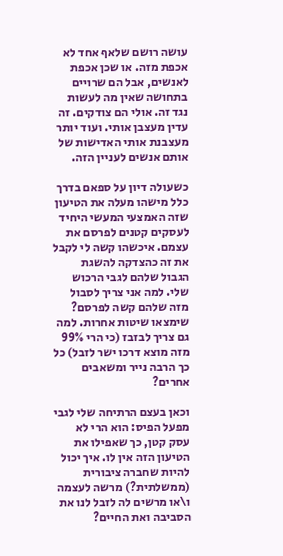עושה רושם שלאף אחד לא אכפת מזה. או שכן אכפת לאנשים, אבל הם שרויים בתחושה שאין מה לעשות נגד זה. אולי הם צודקים. זה עדין מעצבן אותי. ועוד יותר מעצבנת אותי האדישות של אותם אנשים לעניין הזה.

כשעולה דיון על ספאם בדרך כלל מישהו מעלה את הטיעון שזה האמצעי המעשי היחיד לעסקים קטנים לפרסם את עצמם. איכשהו קשה לי לקבל את זה כהצדקה להשגת הגבול שלהם לגבי הרכוש שלי. למה אני צריך לסבול מזה שלהם קשה לפרסם? שימצאו שיטות אחרות. למה גם צריך לבזבז (כי הרי 99% מזה מוצא דרכו ישר לזבל) כל כך הרבה נייר ומשאבים אחרים?

וכאן בעצם הרתיחה שלי לגבי מפעל הפיס: הוא הרי לא עסק קטן, כך שאפילו את הטיעון הזה אין לו. איך יכול להיות שחברה ציבורית (ממשלתית?) מרשה לעצמה ו\או מרשים לה לזבל לנו את הסביבה ואת החיים?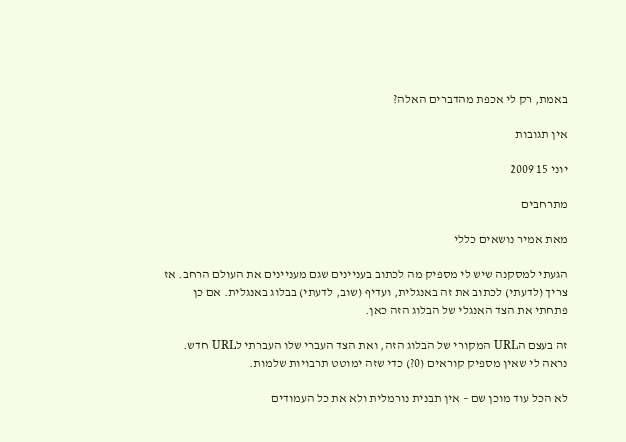באמת, רק לי אכפת מהדברים האלה?

אין תגובות

יוני 15 2009

מתרחבים

מאת אמיר נושאים כללי

הגעתי למסקנה שיש לי מספיק מה לכתוב בעניינים שגם מעניינים את העולם הרחב. אז צריך (לדעתי) לכתוב את זה באנגלית, ועדיף (שוב, לדעתי) בבלוג באנגלית. אם כן פתחתי את הצד האנגלי של הבלוג הזה כאן.

זה בעצם הURL המקורי של הבלוג הזה, ואת הצד העברי שלו העברתי לURL חדש. נראה לי שאין מספיק קוראים (0?) כדי שזה ימוטט תרבויות שלמות.

לא הכל עוד מוכן שם – אין תבנית נורמלית ולא את כל העמודים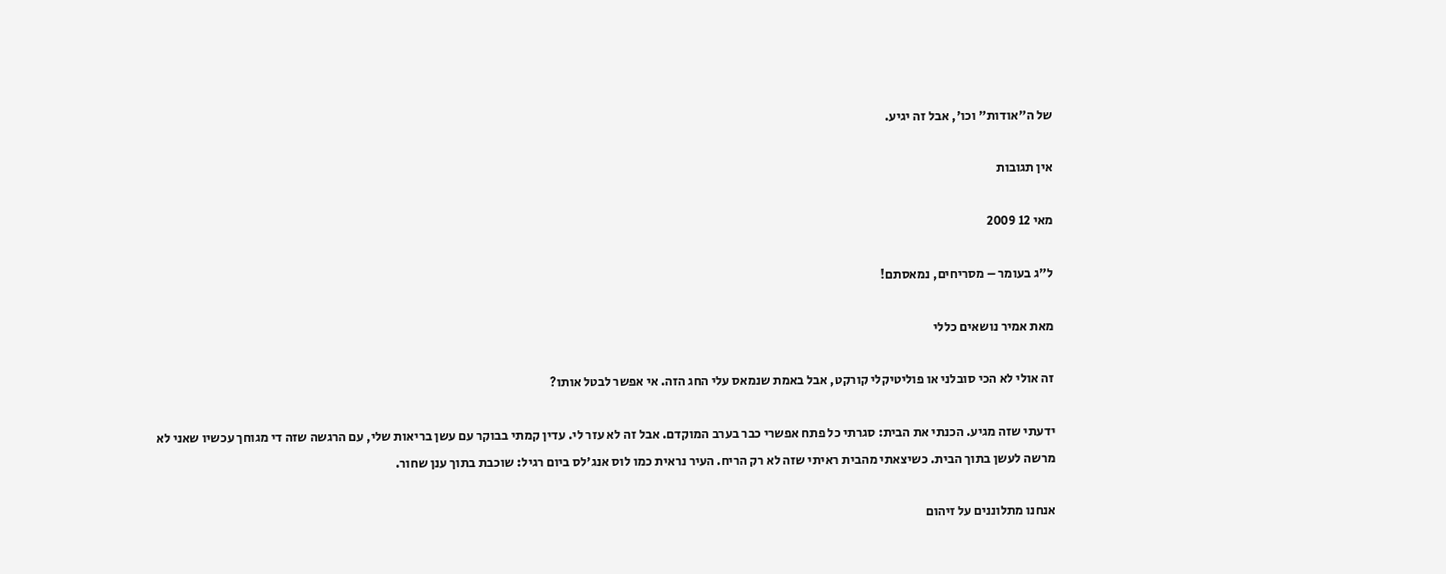של ה"אודות" וכו', אבל זה יגיע.

אין תגובות

מאי 12 2009

ל"ג בעומר – מסריחים, נמאסתם!

מאת אמיר נושאים כללי

זה אולי לא הכי סובלני או פוליטיקלי קורקט, אבל באמת שנמאס עלי החג הזה. אי אפשר לבטל אותו?

ידעתי שזה מגיע. הכנתי את הבית: סגרתי כל פתח אפשרי כבר בערב המוקדם. אבל זה לא עזר לי. עדין קמתי בבוקר עם עשן בריאות שלי, עם הרגשה שזה די מגוחך עכשיו שאני לא מרשה לעשן בתוך הבית. כשיצאתי מהבית ראיתי שזה לא רק הריח. העיר נראית כמו לוס אנג'לס ביום רגיל: שוכבת בתוך ענן שחור.

אנחנו מתלוננים על זיהום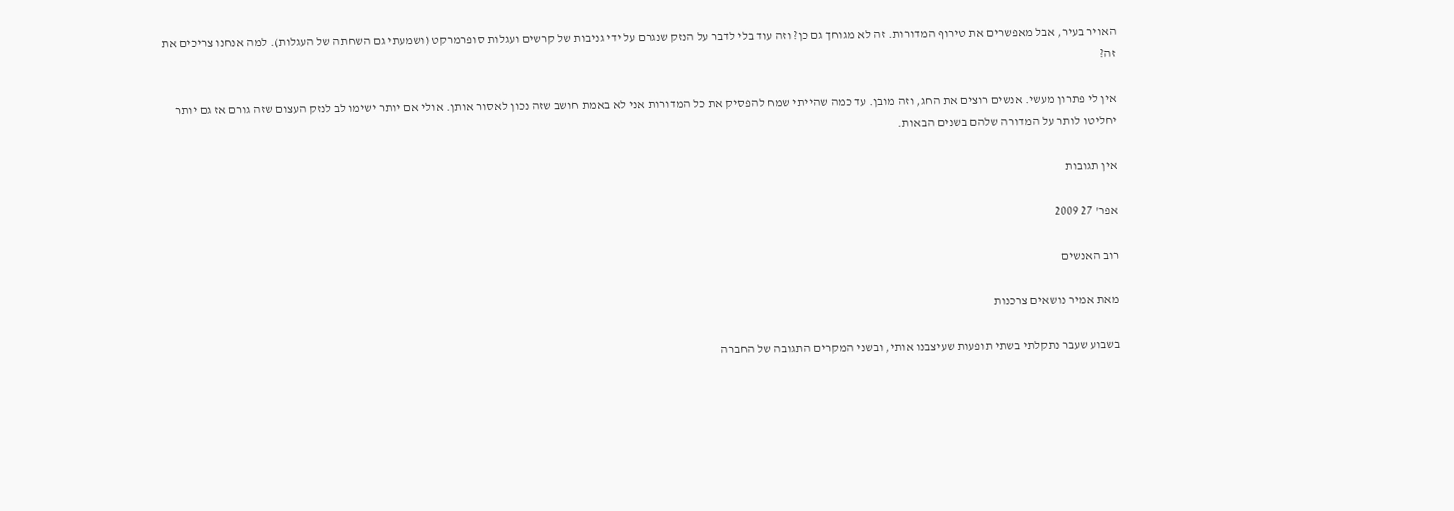האויר בעיר, אבל מאפשרים את טירוף המדורות. זה לא מגוחך גם כן? וזה עוד בלי לדבר על הנזק שנגרם על ידי גניבות של קרשים ועגלות סופרמרקט (ושמעתי גם השחתה של העגלות). למה אנחנו צריכים את זה?

אין לי פתרון מעשי. אנשים רוצים את החג, וזה מובן. עד כמה שהייתי שמח להפסיק את כל המדורות אני לא באמת חושב שזה נכון לאסור אותן. אולי אם יותר ישימו לב לנזק העצום שזה גורם אז גם יותר יחליטו לותר על המדורה שלהם בשנים הבאות.

אין תגובות

אפר' 27 2009

רוב האנשים

מאת אמיר נושאים צרכנות

בשבוע שעבר נתקלתי בשתי תופעות שעיצבנו אותי, ובשני המקרים התגובה של החברה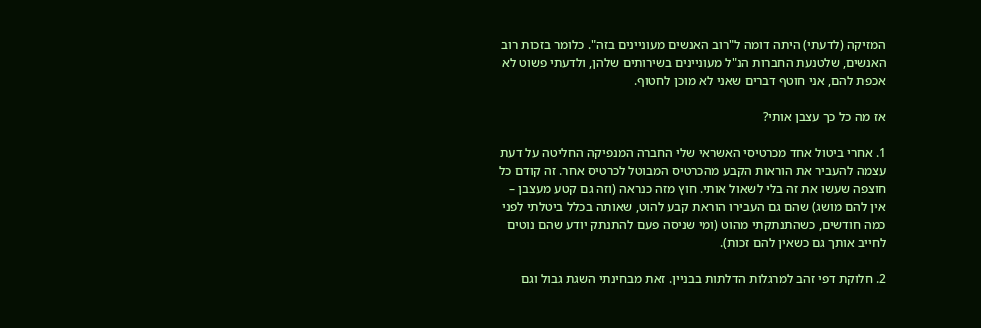המזיקה (לדעתי) היתה דומה ל"רוב האנשים מעוניינים בזה". כלומר בזכות רוב האנשים, שלטנעת החברות הנ"ל מעוניינים בשירותים שלהן, ולדעתי פשוט לא אכפת להם, אני חוטף דברים שאני לא מוכן לחטוף.

אז מה כל כך עצבן אותי?

1. אחרי ביטול אחד מכרטיסי האשראי שלי החברה המנפיקה החליטה על דעת עצמה להעביר את הוראות הקבע מהכרטיס המבוטל לכרטיס אחר. זה קודם כל חוצפה שעשו את זה בלי לשאול אותי. חוץ מזה כנראה (וזה גם קטע מעצבן – אין להם מושג) שהם גם העבירו הוראת קבע להוט, שאותה בכלל ביטלתי לפני כמה חודשים, כשהתנתקתי מהוט (ומי שניסה פעם להתנתק יודע שהם נוטים לחייב אותך גם כשאין להם זכות).

2. חלוקת דפי זהב למרגלות הדלתות בבניין. זאת מבחינתי השגת גבול וגם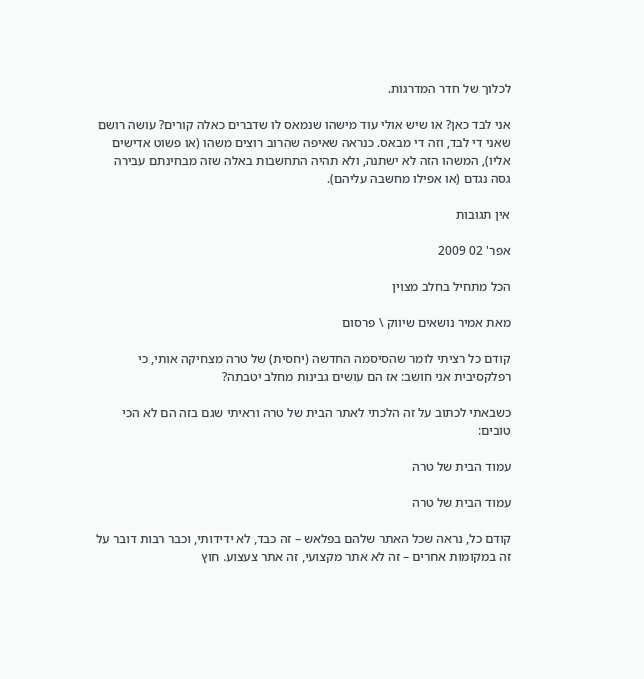לכלוך של חדר המדרגות.

אני לבד כאן? או שיש אולי עוד מישהו שנמאס לו שדברים כאלה קורים? עושה רושם שאני די לבד, וזה די מבאס. כנראה שאיפה שהרוב רוצים משהו (או פשוט אדישים אליו), המשהו הזה לא ישתנה, ולא תהיה התחשבות באלה שזה מבחינתם עבירה גסה נגדם (או אפילו מחשבה עליהם).

אין תגובות

אפר' 02 2009

הכל מתחיל בחלב מצוין

מאת אמיר נושאים שיווק \ פרסום

קודם כל רציתי לומר שהסיסמה החדשה (יחסית) של טרה מצחיקה אותי, כי רפלקסיבית אני חושב: אז הם עושים גבינות מחלב יטבתה?

כשבאתי לכתוב על זה הלכתי לאתר הבית של טרה וראיתי שגם בזה הם לא הכי טובים:

עמוד הבית של טרה

עמוד הבית של טרה

קודם כל, נראה שכל האתר שלהם בפלאש – זה כבד, לא ידידותי, וכבר רבות דובר על זה במקומות אחרים – זה לא אתר מקצועי, זה אתר צעצוע. חוץ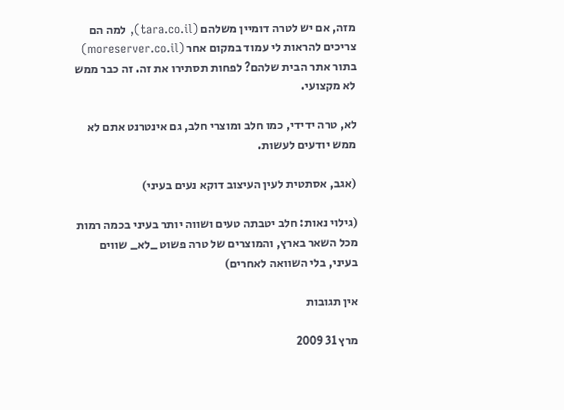מזה, אם יש לטרה דומיין משלהם (tara.co.il), למה הם צריכים להראות לי עמוד במקום אחר (moreserver.co.il) בתור אתר הבית שלהם? לפחות תסתירו את זה. זה כבר ממש לא מקצועי.

לא, טרה ידידי, כמו חלב ומוצרי חלב, גם אינטרנט אתם לא ממש יודעים לעשות.

(אגב, אסתטית לעין העיצוב דוקא נעים בעיני)

(גילוי נאות: חלב יטבתה טעים ושווה יותר בעיני בכמה רמות מכל השאר בארץ, והמוצרים של טרה פשוט _לא_ שווים בעיני, בלי השוואה לאחרים)

אין תגובות

מרץ 31 2009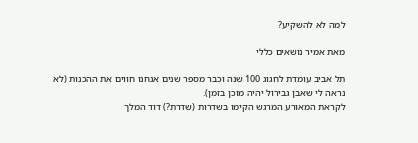למה לא להשקיע?

מאת אמיר נושאים כללי

תל אביב עומדת לחגוג 100 שנה וכבר מספר שנים אנחנו חווים את ההכנות (לא נראה לי שאבן גבירול יהיה מוכן בזמן).
לקראת המאורע המרגש הקימו בשדרות (שדרת?) דוד המלך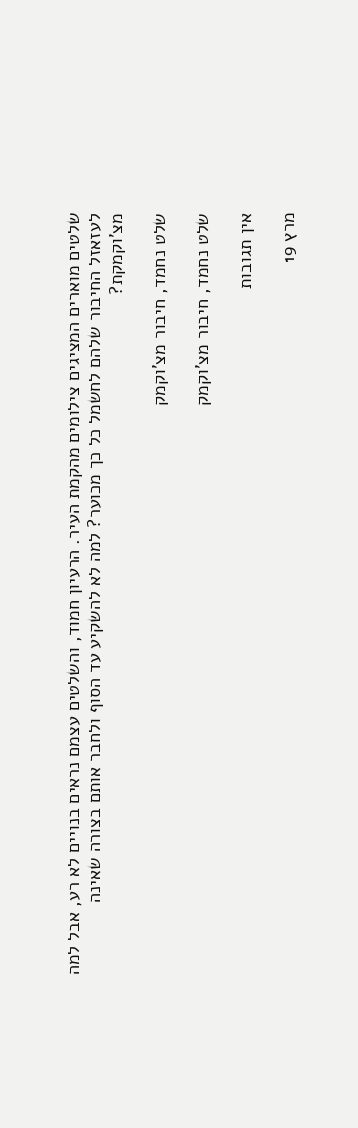שלטים מוארים המציגים צילומים מהקמת העיר. הרעיון חמוד, והשלטים עצמם נראים בנויים לא רע, אבל למה לעזאזל החיבור שלהם לחשמל כל כך מכוער? למה לא להשקיע עד הסוף ולחבר אותם בצורה שאינה מצ'וקמקת?

שלט נחמד, חיבור מצ'וקמק

שלט נחמד, חיבור מצ'וקמק

אין תגובות

מרץ 19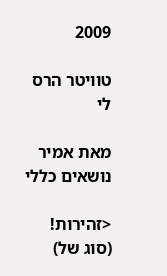2009

טוויטר הרס לי

מאת אמיר נושאים כללי

<זהירות! (סוג של)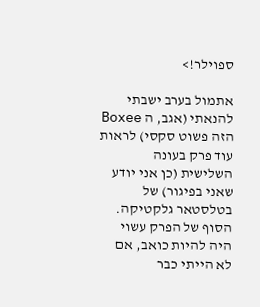ספוילר!>

אתמול בערב ישבתי להנאתי (אגב, ה Boxee הזה פשוט סקסי) לראות עוד פרק בעונה השלישית (כן אני יודע שאני בפיגור) של בטלסטאר גלקטיקה. הסוף של הפרק עשוי היה להיות כואב, אם לא הייתי כבר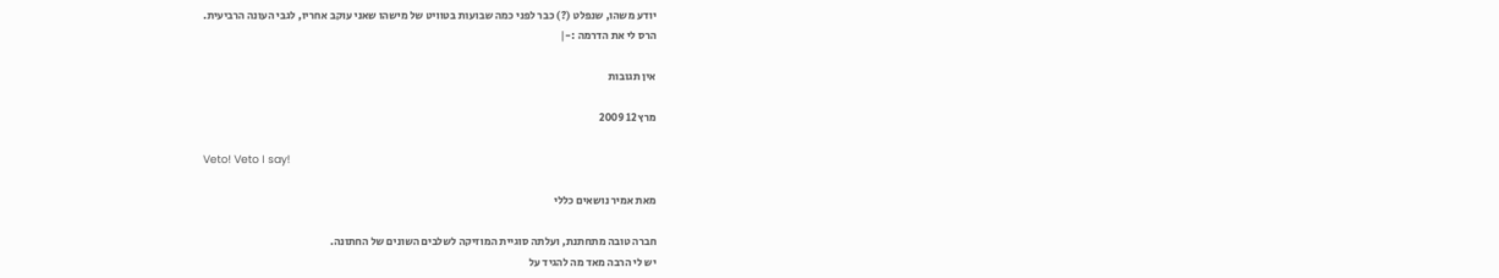יודע משהו, שנפלט (?) כבר לפני כמה שבועות בטוויט של מישהו שאני עוקב אחריו, לגבי העונה הרביעית.
הרס לי את הדרמה :-|

אין תגובות

מרץ 12 2009

Veto! Veto I say!

מאת אמיר נושאים כללי

חברה טובה מתחתנת, ועלתה סוגיית המוזיקה לשלבים השונים של החתונה.
יש לי הרבה מאד מה להגיד על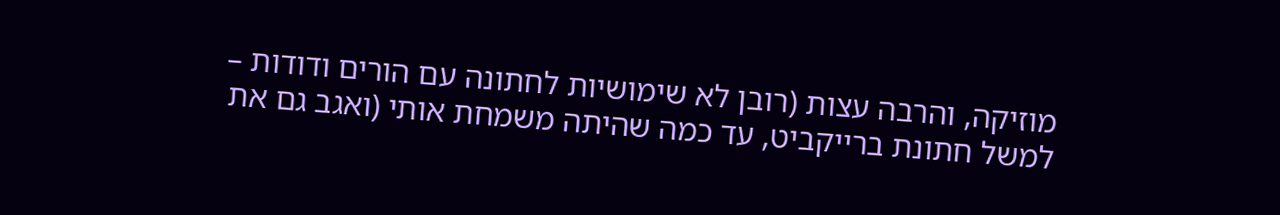מוזיקה, והרבה עצות (רובן לא שימושיות לחתונה עם הורים ודודות – למשל חתונת ברייקביט, עד כמה שהיתה משמחת אותי (ואגב גם את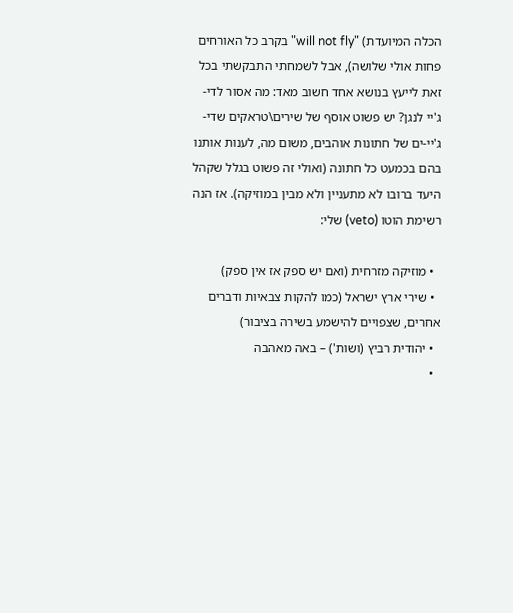הכלה המיועדת) "will not fly" בקרב כל האורחים פחות אולי שלושה), אבל לשמחתי התבקשתי בכל זאת לייעץ בנושא אחד חשוב מאד: מה אסור לדי-ג'יי לנגן? יש פשוט אוסף של שירים\טראקים שדי-ג'יי-ים של חתונות אוהבים, משום מה, לענות אותנו בהם בכמעט כל חתונה (ואולי זה פשוט בגלל שקהל היעד ברובו לא מתעניין ולא מבין במוזיקה). אז הנה רשימת הוטו (veto) שלי:

  • מוזיקה מזרחית (ואם יש ספק אז אין ספק)
  • שירי ארץ ישראל (כמו להקות צבאיות ודברים אחרים, שצפויים להישמע בשירה בציבור)
  • יהודית רביץ (ושות') – באה מאהבה
  •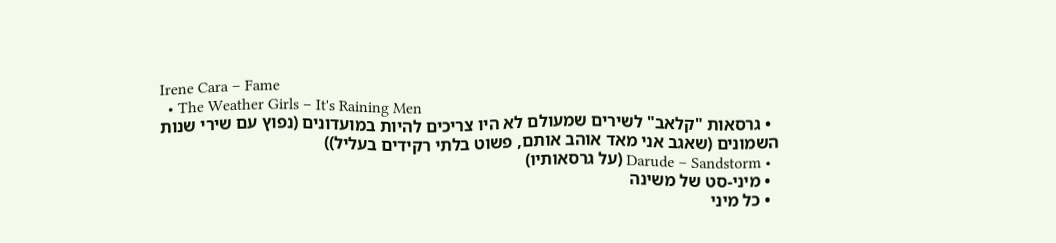Irene Cara – Fame
  • The Weather Girls – It's Raining Men
  • גרסאות "קלאב" לשירים שמעולם לא היו צריכים להיות במועדונים (נפוץ עם שירי שנות השמונים (שאגב אני מאד אוהב אותם, פשוט בלתי רקידים בעליל))
  • Darude – Sandstorm (על גרסאותיו)
  • מיני-סט של משינה
  • כל מיני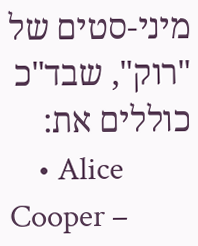מיני-סטים של "רוק", שבד"כ כוללים את:
    • Alice Cooper –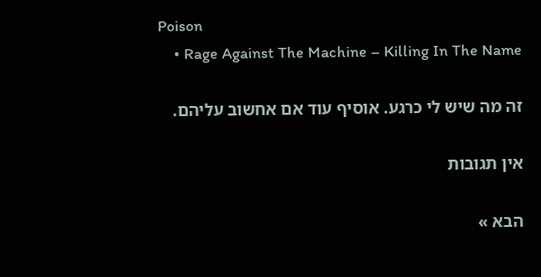Poison
    • Rage Against The Machine – Killing In The Name

זה מה שיש לי כרגע. אוסיף עוד אם אחשוב עליהם.

אין תגובות

הבא »